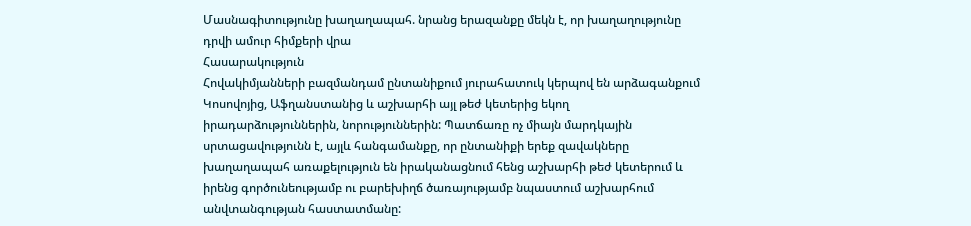Մասնագիտությունը խաղաղապահ. նրանց երազանքը մեկն է, որ խաղաղությունը դրվի ամուր հիմքերի վրա
Հասարակություն
Հովակիմյանների բազմանդամ ընտանիքում յուրահատուկ կերպով են արձագանքում Կոսովոյից, Աֆղանստանից և աշխարհի այլ թեժ կետերից եկող իրադարձություններին, նորություններին: Պատճառը ոչ միայն մարդկային սրտացավությունն է, այլև հանգամանքը, որ ընտանիքի երեք զավակները խաղաղապահ առաքելություն են իրականացնում հենց աշխարհի թեժ կետերում և իրենց գործունեությամբ ու բարեխիղճ ծառայությամբ նպաստում աշխարհում անվտանգության հաստատմանը: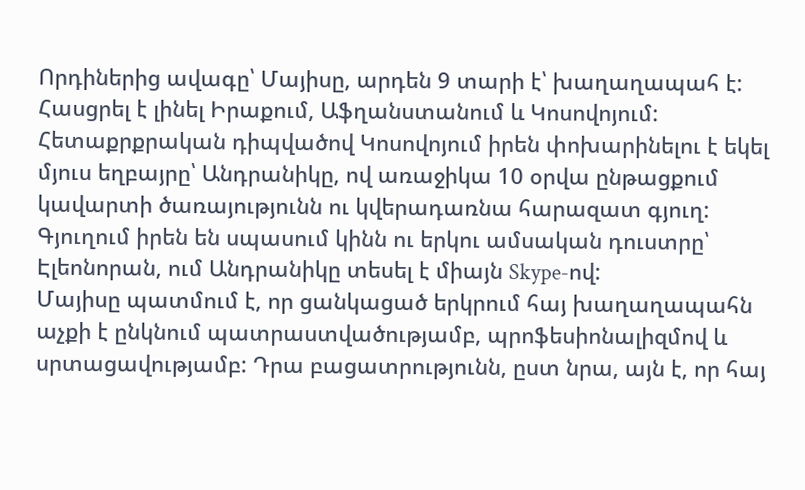Որդիներից ավագը՝ Մայիսը, արդեն 9 տարի է՝ խաղաղապահ է: Հասցրել է լինել Իրաքում, Աֆղանստանում և Կոսովոյում: Հետաքրքրական դիպվածով Կոսովոյում իրեն փոխարինելու է եկել մյուս եղբայրը՝ Անդրանիկը, ով առաջիկա 10 օրվա ընթացքում կավարտի ծառայությունն ու կվերադառնա հարազատ գյուղ: Գյուղում իրեն են սպասում կինն ու երկու ամսական դուստրը՝ Էլեոնորան, ում Անդրանիկը տեսել է միայն Skype-ով:
Մայիսը պատմում է, որ ցանկացած երկրում հայ խաղաղապահն աչքի է ընկնում պատրաստվածությամբ, պրոֆեսիոնալիզմով և սրտացավությամբ: Դրա բացատրությունն, ըստ նրա, այն է, որ հայ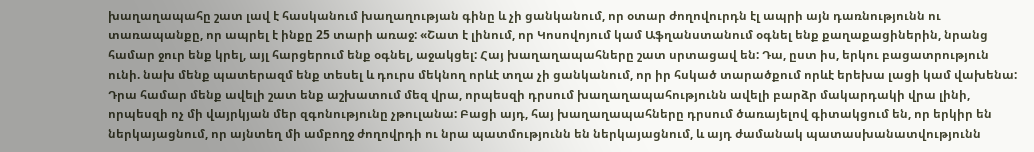խաղաղապահը շատ լավ է հասկանում խաղաղության գինը և չի ցանկանում, որ օտար ժողովուրդն էլ ապրի այն դառնությունն ու տառապանքը, որ ապրել է ինքը 25 տարի առաջ: «Շատ է լինում, որ Կոսովոյում կամ Աֆղանստանում օգնել ենք քաղաքացիներին, նրանց համար ջուր ենք կրել, այլ հարցերում ենք օգնել, աջակցել: Հայ խաղաղապահները շատ սրտացավ են: Դա, ըստ իս, երկու բացատրություն ունի. նախ մենք պատերազմ ենք տեսել և դուրս մեկնող որևէ տղա չի ցանկանում, որ իր հսկած տարածքում որևէ երեխա լացի կամ վախենա: Դրա համար մենք ավելի շատ ենք աշխատում մեզ վրա, որպեսզի դրսում խաղաղապահությունն ավելի բարձր մակարդակի վրա լինի, որպեսզի ոչ մի վայրկյան մեր զգոնությունը չթուլանա: Բացի այդ, հայ խաղաղապահները դրսում ծառայելով գիտակցում են, որ երկիր են ներկայացնում, որ այնտեղ մի ամբողջ ժողովրդի ու նրա պատմությունն են ներկայացնում, և այդ ժամանակ պատասխանատվությունն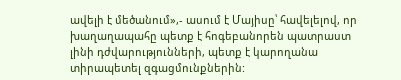ավելի է մեծանում»,- ասում է Մայիսը՝ հավելելով, որ խաղաղապահը պետք է հոգեբանորեն պատրաստ լինի դժվարությունների, պետք է կարողանա տիրապետել զգացմունքներին: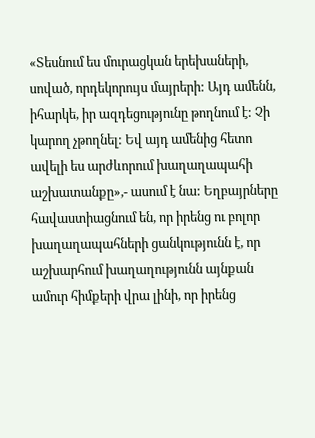«Տեսնում ես մուրացկան երեխաների, սոված, որդեկորույս մայրերի: Այդ ամենն, իհարկե, իր ազդեցությունը թողնում է: Չի կարող չթողնել: Եվ այդ ամենից հետո ավելի ես արժևորում խաղաղապահի աշխատանքը»,- ասում է նա: Եղբայրները հավաստիացնում են, որ իրենց ու բոլոր խաղաղապահների ցանկությունն է, որ աշխարհում խաղաղությունն այնքան ամուր հիմքերի վրա լինի, որ իրենց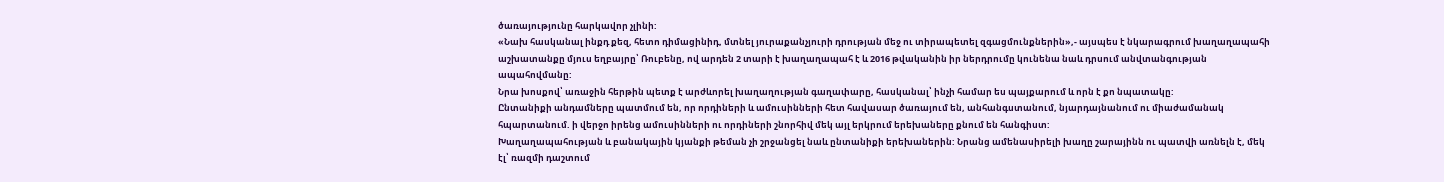ծառայությունը հարկավոր չլինի:
«Նախ հասկանալ ինքդ քեզ, հետո դիմացինիդ, մտնել յուրաքանչյուրի դրության մեջ ու տիրապետել զգացմունքներին»,- այսպես է նկարագրում խաղաղապահի աշխատանքը մյուս եղբայրը՝ Ռուբենը, ով արդեն 2 տարի է խաղաղապահ է և 2016 թվականին իր ներդրումը կունենա նաև դրսում անվտանգության ապահովմանը:
Նրա խոսքով՝ առաջին հերթին պետք է արժևորել խաղաղության գաղափարը, հասկանալ՝ ինչի համար ես պայքարում և որն է քո նպատակը:
Ընտանիքի անդամները պատմում են, որ որդիների և ամուսինների հետ հավասար ծառայում են, անհանգստանում, նյարդայնանում ու միաժամանակ հպարտանում. ի վերջո իրենց ամուսինների ու որդիների շնորհիվ մեկ այլ երկրում երեխաները քնում են հանգիստ:
Խաղաղապահության և բանակային կյանքի թեման չի շրջանցել նաև ընտանիքի երեխաներին: Նրանց ամենասիրելի խաղը շարայինն ու պատվի առնելն է, մեկ էլ՝ ռազմի դաշտում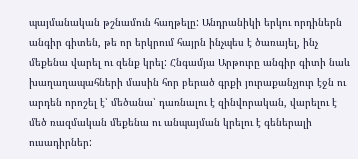պայմանական թշնամուն հաղթելը: Անդրանիկի երկու որդիներն անգիր գիտեն, թե որ երկրում հայրն ինչպես է ծառայել, ինչ մեքենա վարել ու զենք կրել: Հնգամյա Արթուրը անգիր գիտի նաև խաղաղապահների մասին հոր բերած գրքի յուրաքանչյուր էջն ու արդեն որոշել է՝ մեծանա՝ դառնալու է զինվորական, վարելու է մեծ ռազմական մեքենա ու անպայման կրելու է գեներալի ուսադիրներ: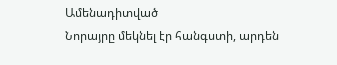Ամենադիտված
Նորայրը մեկնել էր հանգստի, արդեն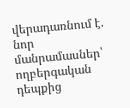վերադառնում է. նոր մանրամասներ՝ ողբերգական դեպքից